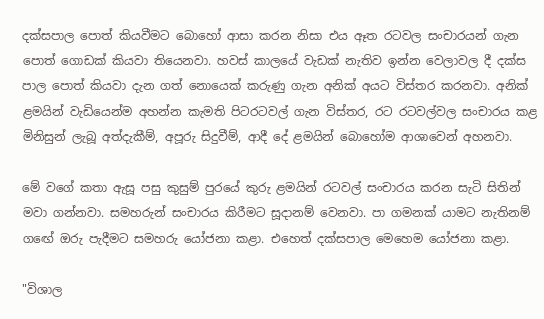දක්සපාල පොත් කියවීමට බොහෝ ආසා කරන නිසා එය ඈත රටවල සංචාරයන් ගැන පොත් ගොඩක් කියවා තියෙනවා. හවස් කාලයේ වැඩක් නැතිව ඉන්න වෙලාවල දී දක්ස පාල පොත් කියවා දැන ගත් නොයෙක් කරුණු ගැන අනික් අයට විස්තර කරනවා. අනික් ළමයින් වැඩියෙන්ම අහන්න කැමති පිටරටවල් ගැන විස්තර, රට රටවල්වල සංචාරය කළ මිනිසුන් ලැබූ අත්දැකීම්, අපූරු සිදුවීම්, ආදී දේ ළමයින් බොහෝම ආශාවෙන් අහනවා.

මේ වගේ කතා ඇසූ පසු කුසුම් පුරයේ කුරු ළමයින් රටවල් සංචාරය කරන සැටි සිතින් මවා ගන්නවා. සමහරුන් සංචාරය කිරීමට සූදානම් වෙනවා. පා ගමනක් යාමට නැතිනම් ගඟේ ඔරු පැදීමට සමහරු යෝජනා කළා. එහෙත් දක්සපාල මෙහෙම යෝජනා කළා.

"විශාල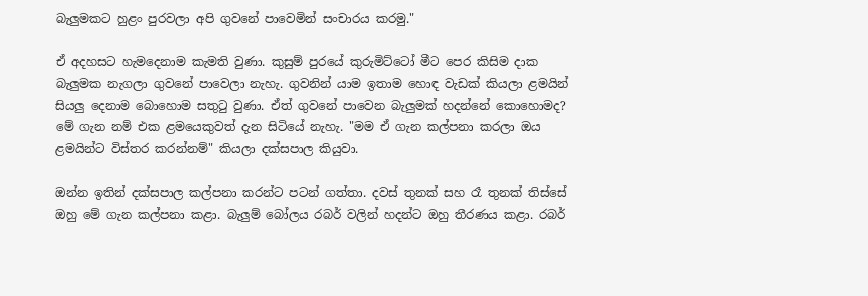බැලුමකට හුළං පුරවලා අපි ගුවනේ පාවෙමින් සංචාරය කරමු."

ඒ අදහසට හැමදෙනාම කැමති වුණා. කුසුම් පුරයේ කුරුමිට්ටෝ මීට පෙර කිසිම දාක බැලුමක නැගලා ගුවනේ පාවෙලා නැහැ. ගුවනින් යාම ඉතාම හොඳ වැඩක් කියලා ළමයින් සියලු දෙනාම බොහොම සතුටු වුණා. ඒත් ගුවනේ පාවෙන බැලුමක් හදන්නේ කොහොමද? මේ ගැන නම් එක ළමයෙකුවත් දැන සිටියේ නැහැ. "මම ඒ ගැන කල්පනා කරලා ඔය ළමයින්ට විස්තර කරන්නම්" කියලා දක්සපාල කියුවා.

ඔන්න ඉතින් දක්සපාල කල්පනා කරන්ට පටන් ගත්තා. දවස් තුනක් සහ රෑ තුනක් තිස්සේ ඔහු මේ ගැන කල්පනා කළා. බැලුම් බෝලය රබර් වලින් හදන්ට ඔහු තීරණය කළා. රබර්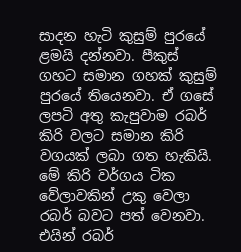සාදන හැටි කුසුම් පුරයේ ළමයි දන්නවා. පීකුස් ගහට සමාන ගහක් කුසුම් පුරයේ තියෙනවා. ඒ ගසේ ලපටි අතු කැපුවාම රබර් කිරි වලට සමාන කිරි වගයක් ලබා ගත හැකියි. මේ කිරි වර්ගය ටික වේලාවකින් උකු වෙලා රබර් බවට පත් වෙනවා. එයින් රබර්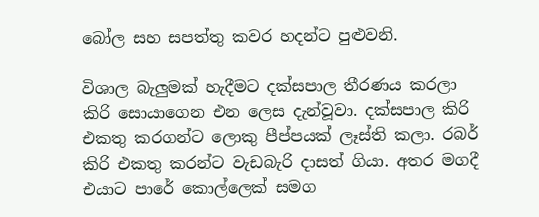බෝල සහ සපත්තු කවර හදන්ට පුළුවනි.

විශාල බැලුමක් හැදීමට දක්සපාල තීරණය කරලා කිරි සොයාගෙන එන ලෙස දැන්වූවා. දක්සපාල කිරි එකතු කරගන්ට ලොකු පීප්පයක් ලෑස්ති කලා. රබර් කිරි එකතු කරන්ට වැඩබැරි දාසත් ගියා. අතර මගදී එයාට පාරේ කොල්ලෙක් සමග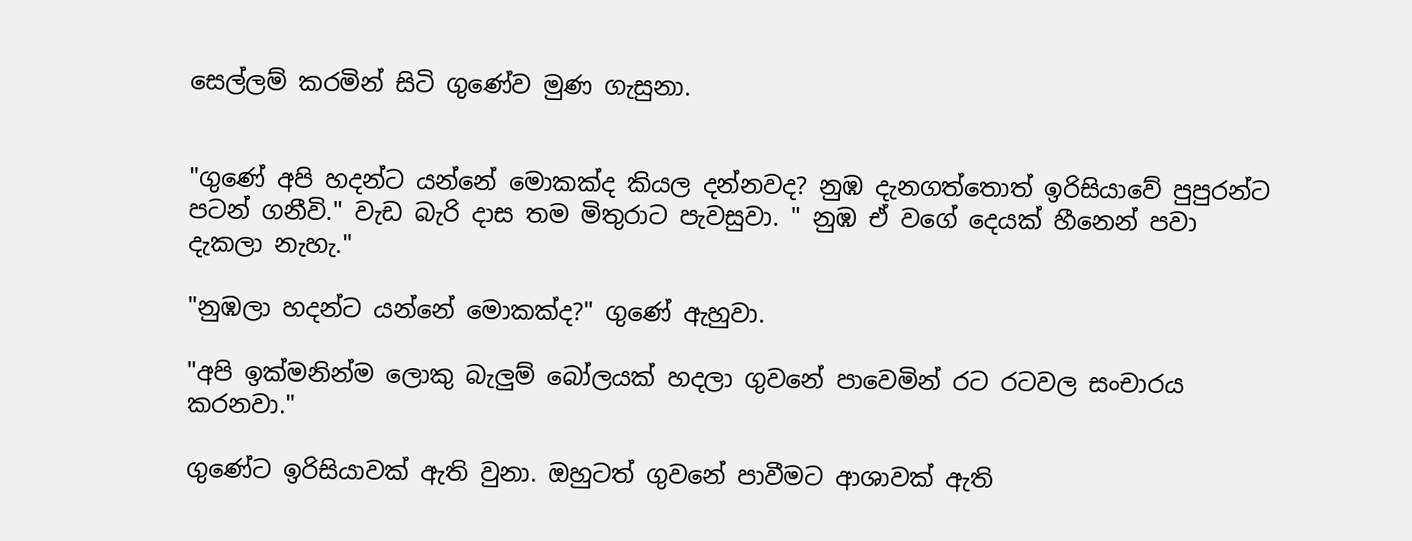සෙල්ලම් කරමින් සිටි ගුණේව මුණ ගැසුනා.


"ගුණේ අපි හදන්ට යන්නේ මොකක්ද කියල දන්නවද? නුඹ දැනගත්තොත් ඉරිසියාවේ පුපුරන්ට පටන් ගනීවි." වැඩ බැරි දාස තම මිතුරාට පැවසුවා. " නුඹ ඒ වගේ දෙයක් හීනෙන් පවා දැකලා නැහැ."

"නුඹලා හදන්ට යන්නේ මොකක්ද?" ගුණේ ඇහුවා.

"අපි ඉක්මනින්ම ලොකු බැලුම් බෝලයක් හදලා ගුවනේ පාවෙමින් රට රටවල සංචාරය කරනවා."

ගුණේට ඉරිසියාවක් ඇති වුනා. ඔහුටත් ගුවනේ පාවීමට ආශාවක් ඇති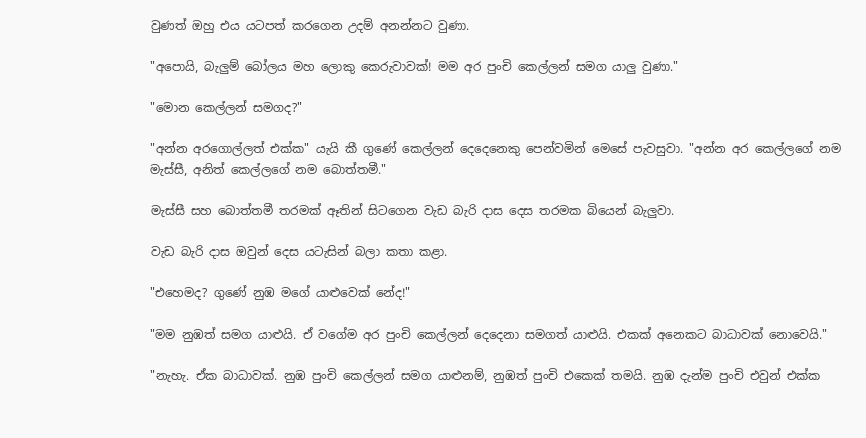වුණත් ඔහු එය යටපත් කරගෙන උදම් අනන්නට වුණා.

"අපොයි, බැලුම් බෝලය මහ ලොකු කෙරුවාවක්! මම අර පුංචි කෙල්ලන් සමග යාලු වුණා."

"මොන කෙල්ලන් සමගද?"

"අන්න අරගොල්ලත් එක්ක" යැයි කී ගුණේ කෙල්ලන් දෙදෙනෙකු පෙන්වමින් මෙසේ පැවසුවා. "අන්න අර කෙල්ලගේ නම මැස්සී, අනිත් කෙල්ලගේ නම බොත්තමී."

මැස්සී සහ බොත්තමී තරමක් ඈතින් සිටගෙන වැඩ බැරි දාස දෙස තරමක බියෙන් බැලුවා.

වැඩ බැරි දාස ඔවුන් දෙස යටැසින් බලා කතා කළා.

"එහෙමද? ගුණේ නුඹ මගේ යාළුවෙක් නේද!"

"මම නුඹත් සමග යාළුයි. ඒ වගේම අර පුංචි කෙල්ලන් දෙදෙනා සමගත් යාළුයි. එකක් අනෙකට බාධාවක් නොවෙයි."

"නැහැ. ඒක බාධාවක්. නුඹ පුංචි කෙල්ලන් සමග යාළුනම්, නුඹත් පුංචි එකෙක් තමයි. නුඹ දැන්ම පුංචි එවුන් එක්ක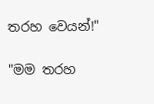තරහ වෙයන්!"

"මම තරහ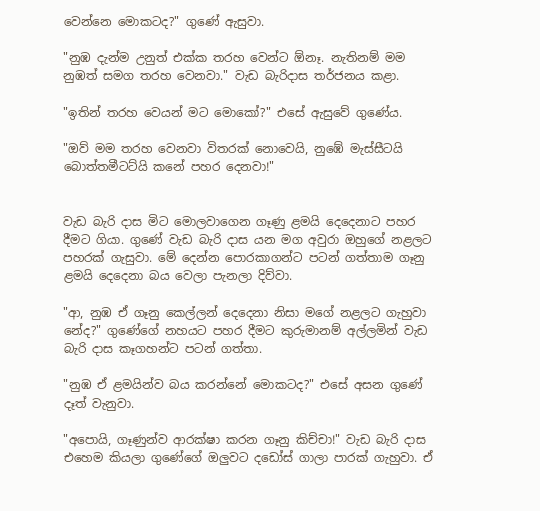වෙන්නෙ මොකටද?" ගුණේ ඇසුවා.

"නුඹ දැන්ම උනුත් එක්ක තරහ වෙන්ට ඕනෑ. නැතිනම් මම නුඹත් සමග තරහ වෙනවා." වැඩ බැරිදාස තර්ජනය කළා.

"ඉතින් තරහ වෙයන් මට මොකෝ?" එසේ ඇසුවේ ගුණේය.

"ඔව් මම තරහ වෙනවා විතරක් නොවෙයි, නුඹේ මැස්සීටයි බොත්තමීටට්යි කනේ පහර දෙනවා!"


වැඩ බැරි දාස මිට මොලවාගෙන ගෑණු ළමයි දෙදෙනාට පහර දීමට ගියා. ගුණේ වැඩ බැරි දාස යන මග අවුරා ඔහුගේ නළලට පහරක් ගැසුවා. මේ දෙන්න පොරකාගන්ට පටන් ගත්තාම ගෑනු ළමයි දෙදෙනා බය වෙලා පැනලා දිව්වා.

"ආ, නුඹ ඒ ගෑනු කෙල්ලන් දෙදෙනා නිසා මගේ නළලට ගැහුවා නේද?" ගුණේගේ නහයට පහර දීමට කුරුමානම් අල්ලමින් වැඩ බැරි දාස කෑගහන්ට පටන් ගත්තා.

"නුඹ ඒ ළමයින්ව බය කරන්නේ මොකටද?" එසේ අසන ගුණේ දෑත් වැනුවා.

"අපොයි, ගෑණුන්ව ආරක්ෂා කරන ගෑනු කිච්චා!" වැඩ බැරි දාස එහෙම කියලා ගුණේගේ ඔලුවට දඩෝස් ගාලා පාරක් ගැහුවා. ඒ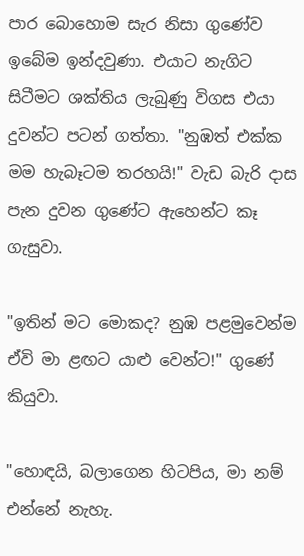පාර බොහොම සැර නිසා ගුණේව ඉබේම ඉන්දවුණා. එයාට නැගිට සිටීමට ශක්තිය ලැබුණු විගස එයා දුවන්ට පටන් ගත්තා. "නුඹත් එක්ක මම හැබෑටම තරහයි!" වැඩ බැරි දාස පැන දුවන ගුණේට ඇහෙන්ට කෑ ගැසුවා.

"ඉතින් මට මොකද? නුඹ පළමුවෙන්ම ඒවි මා ළඟට යාළු වෙන්ට!" ගුණේ කියුවා.

"හොඳයි, බලාගෙන හිටපිය, මා නම් එන්නේ නැහැ.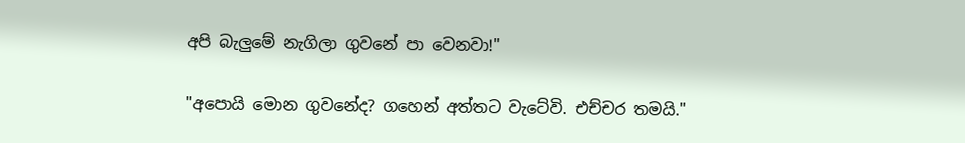අපි බැලුමේ නැගිලා ගුවනේ පා වෙනවා!"

"අපොයි මොන ගුවනේද? ගහෙන් අත්තට වැටේවි. එච්චර තමයි."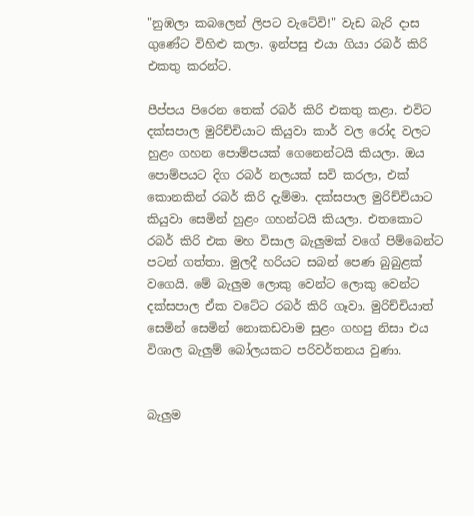"නුඹලා කබලෙන් ලිපට වැටේවි!" වැඩ බැරි දාස ගුණේට විහිළු කලා. ඉන්පසු එයා ගියා රබර් කිරි එකතු කරන්ට.

පීප්පය පිරෙන තෙක් රබර් කිරි එකතු කළා. එවිට දක්සපාල මුරිච්චියාට කියුවා කාර් වල රෝද වලට හුළං ගහන පොම්පයක් ගෙනෙන්ටයි කියලා. ඔය පොම්පයට දිග රබර් නලයක් සවි කරලා, එක් කොනකින් රබර් කිරි දැම්මා. දක්සපාල මුරිච්චියාට කියුවා සෙමින් හුළං ගහන්ටයි කියලා. එතකොට රබර් කිරි එක මහ විසාල බැලුමක් වගේ පිම්බෙන්ට පටන් ගත්තා. මුලදී හරියට සබන් පෙණ බුබුළක් වගෙයි. මේ බැලුම ලොකු වෙන්ට ලොකු වෙන්ට දක්සපාල ඒක වටේට රබර් කිරි ගෑවා. මුරිච්චියාත් සෙමින් සෙමින් නොකඩවාම සුළං ගහපු නිසා එය විශාල බැලුම් බෝලයකට පරිවර්තනය වුණා.


බැලුම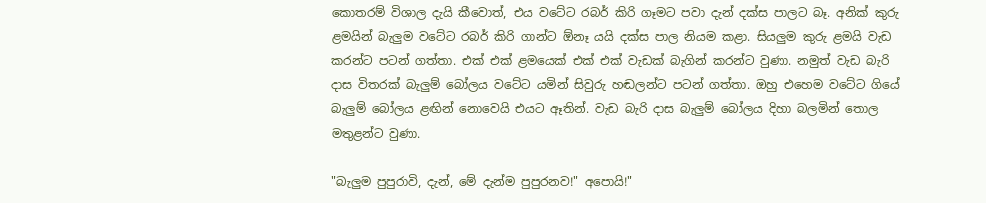කොතරම් විශාල දැයි කීවොත්, එය වටේට රබර් කිරි ගෑමට පවා දැන් දක්ස පාලට බෑ. අනික් කුරු ළමයින් බැලුම වටේට රබර් කිරි ගාන්ට ඕනෑ යයි දක්ස පාල නියම කළා. සියලුම කුරු ළමයි වැඩ කරන්ට පටන් ගත්තා. එක් එක් ළමයෙක් එක් එක් වැඩක් බැගින් කරන්ට වුණා. නමුත් වැඩ බැරි දාස විතරක් බැලුම් බෝලය වටේට යමින් සිවුරු හඬලන්ට පටන් ගත්තා. ඔහු එහෙම වටේට ගියේ බැලුම් බෝලය ළඟින් නොවෙයි එයට ඈතින්. වැඩ බැරි දාස බැලුම් බෝලය දිහා බලමින් තොල මතුළන්ට වුණා.

"බැලුම පුපුරාවි, දැන්, මේ දැන්ම පුපුරනව!" අපොයි!"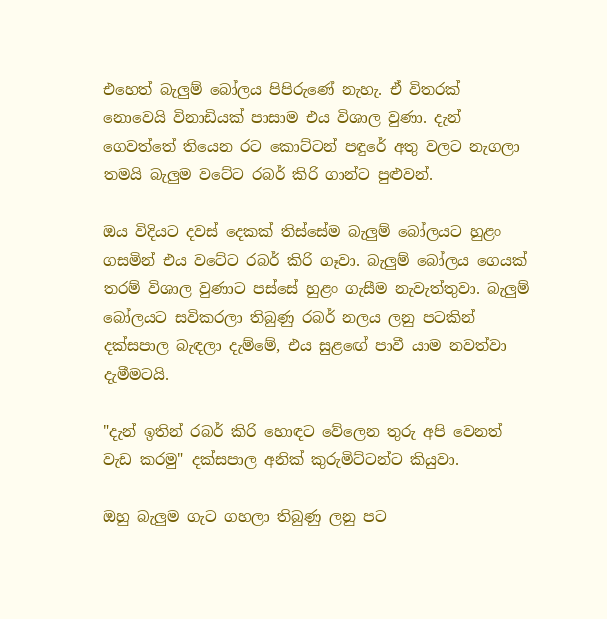එහෙත් බැලුම් බෝලය පිපිරුණේ නැහැ. ඒ විතරක් නොවෙයි විනාඩියක් පාසාම එය විශාල වුණා. දැන් ගෙවත්තේ තියෙන රට කොට්ටන් පඳුරේ අතු වලට නැගලා තමයි බැලුම වටේට රබර් කිරි ගාන්ට පුළුවන්.

ඔය විදියට දවස් දෙකක් තිස්සේම බැලුම් බෝලයට හුළං ගසමින් එය වටේට රබර් කිරි ගෑවා. බැලුම් බෝලය ගෙයක් තරම් විශාල වුණාට පස්සේ හුළං ගැසීම නැවැත්තුවා. බැලුම් බෝලයට සවිකරලා තිබුණු රබර් නලය ලනු පටකින් දක්සපාල බැඳලා දැම්මේ, එය සුළඟේ පාවී යාම නවත්වා දැමීමටයි.

"දැන් ඉතින් රබර් කිරි හොඳට වේලෙන තුරු අපි වෙනත් වැඩ කරමු" දක්සපාල අනික් කුරුමිට්ටන්ට කියුවා.

ඔහු බැලුම ගැට ගහලා තිබුණු ලනු පට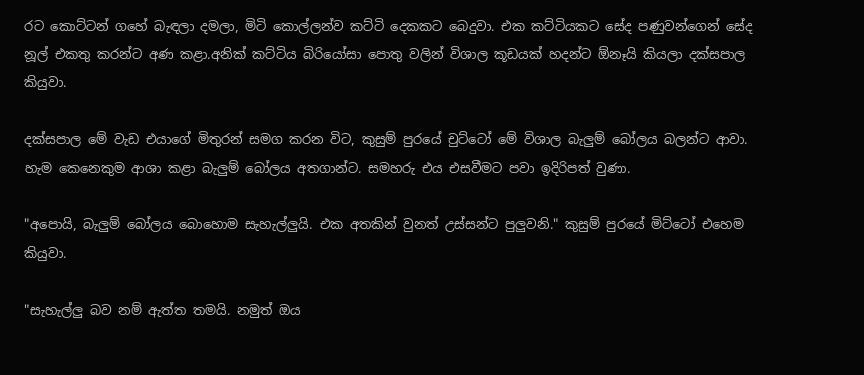රට කොට්ටන් ගහේ බැඳලා දමලා, මිටි කොල්ලන්ව කට්ටි දෙකකට බෙදුවා. එක කට්ටියකට සේද පණුවන්ගෙන් සේද නූල් එකතු කරන්ට අණ කළා.අනික් කට්ටිය බිරියෝසා පොතු වලින් විශාල කූඩයක් හදන්ට ඕනෑයි කියලා දක්සපාල කියුවා.

දක්සපාල මේ වැඩ එයාගේ මිතුරන් සමග කරන විට, කුසුම් පුරයේ චුට්ටෝ මේ විශාල බැලුම් බෝලය බලන්ට ආවා. හැම කෙනෙකුම ආශා කළා බැලුම් බෝලය අතගාන්ට. සමහරු එය එසවීමට පවා ඉදිරිපත් වුණා.

"අපොයි, බැලුම් බෝලය බොහොම සැහැල්ලුයි. එක අතකින් වුනත් උස්සන්ට පුලුවනි." කුසුම් පුරයේ මිට්ටෝ එහෙම කියුවා.

"සැහැල්ලු බව නම් ඇත්ත තමයි. නමුත් ඔය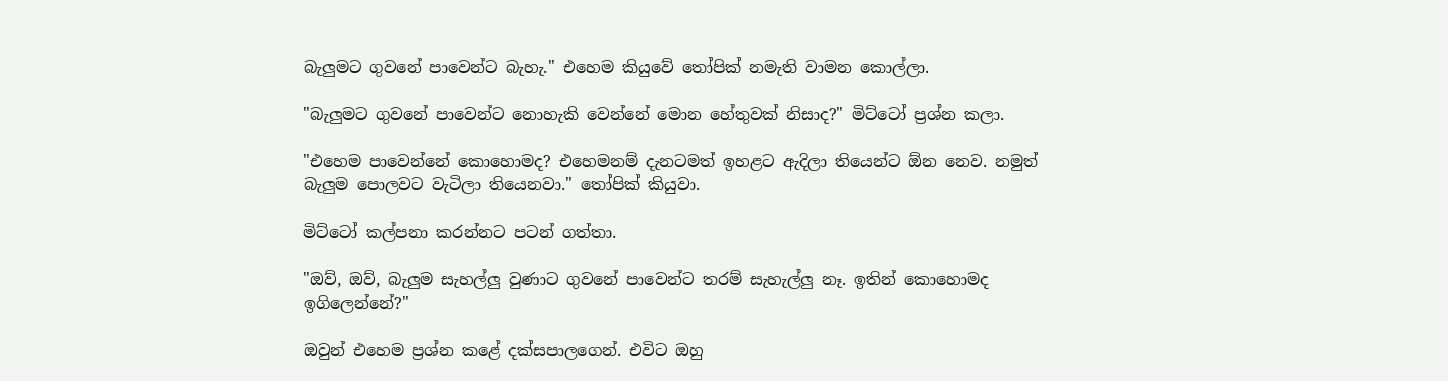බැලුමට ගුවනේ පාවෙන්ට බැහැ." එහෙම කියුවේ තෝපික් නමැති වාමන කොල්ලා.

"බැලුමට ගුවනේ පාවෙන්ට නොහැකි වෙන්නේ මොන හේතුවක් නිසාද?" මිට්ටෝ ප්‍රශ්න කලා.

"එහෙම පාවෙන්නේ කොහොමද? එහෙමනම් දැනටමත් ඉහළට ඇදිලා තියෙන්ට ඕන නෙව. නමුත් බැලුම පොලවට වැටිලා තියෙනවා." තෝපික් කියුවා.

මිට්ටෝ කල්පනා කරන්නට පටන් ගත්තා.

"ඔව්, ඔව්, බැලුම සැහල්ලු වුණාට ගුවනේ පාවෙන්ට තරම් සැහැල්ලු නෑ. ඉතින් කොහොමද ඉගිලෙන්නේ?"

ඔවුන් එහෙම ප්‍රශ්න කළේ දක්සපාලගෙන්. එවිට ඔහු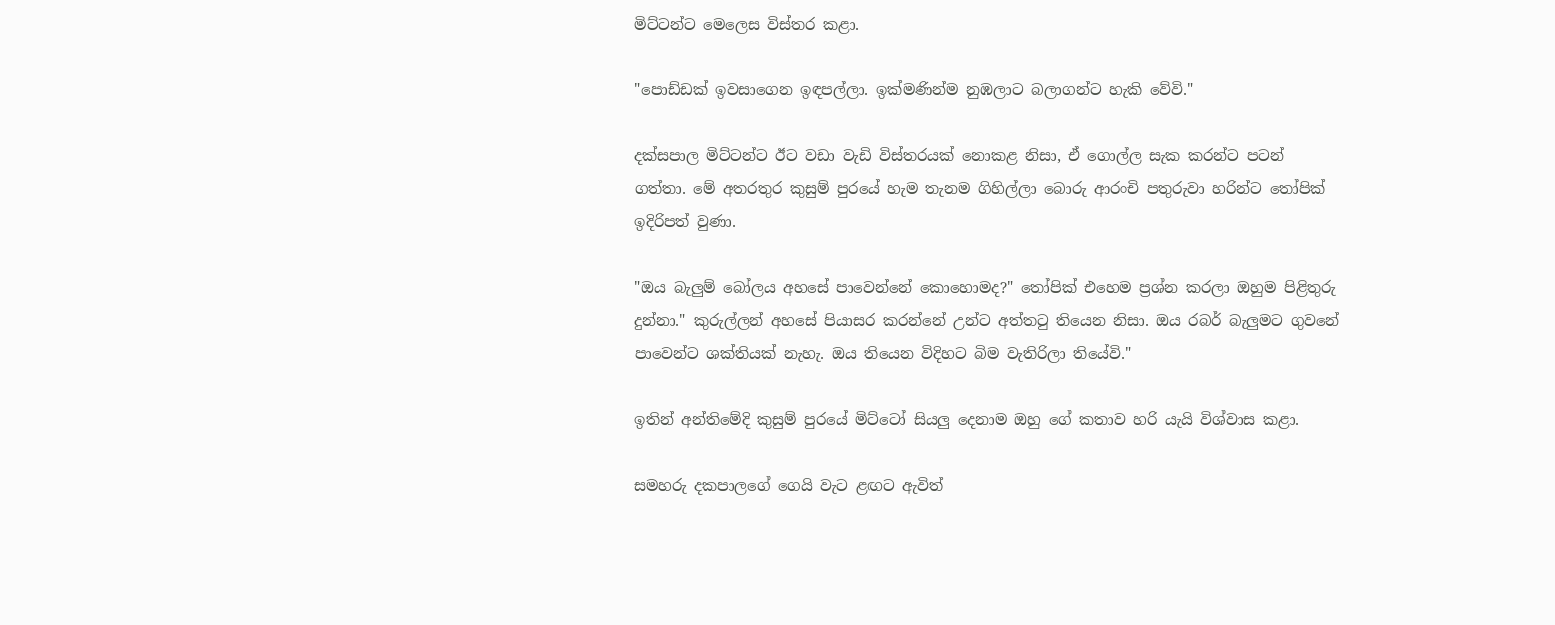මිට්ටන්ට මෙලෙස විස්තර කළා.

"පොඩ්ඩක් ඉවසාගෙන ඉඳපල්ලා. ඉක්මණින්ම නුඹලාට බලාගන්ට හැකි වේවි."

දක්සපාල මිට්ටන්ට ඊට වඩා වැඩි විස්තරයක් නොකළ නිසා, ඒ ගොල්ල සැක කරන්ට පටන් ගත්තා. මේ අතරතුර කුසුම් පුරයේ හැම තැනම ගිහිල්ලා බොරු ආරංචි පතුරුවා හරින්ට තෝපික් ඉදිරිපත් වුණා.

"ඔය බැලුම් බෝලය අහසේ පාවෙන්නේ කොහොමද?" තෝපික් එහෙම ප්‍රශ්න කරලා ඔහුම පිළිතුරු දුන්නා." කුරුල්ලන් අහසේ පියාසර කරන්නේ උන්ට අත්තටු තියෙන නිසා. ඔය රබර් බැලුමට ගුවනේ පාවෙන්ට ශක්තියක් නැහැ. ඔය තියෙන විදිහට බිම වැතිරිලා තියේවි."

ඉතින් අන්තිමේදි කුසුම් පුරයේ මිට්ටෝ සියලු දෙනාම ඔහු ගේ කතාව හරි යැයි විශ්වාස කළා.

සමහරු දකපාලගේ ගෙයි වැට ළඟට ඇවිත්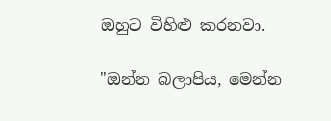ඔහුට විහිළු කරනවා.

"ඔන්න බලාපිය, මෙන්න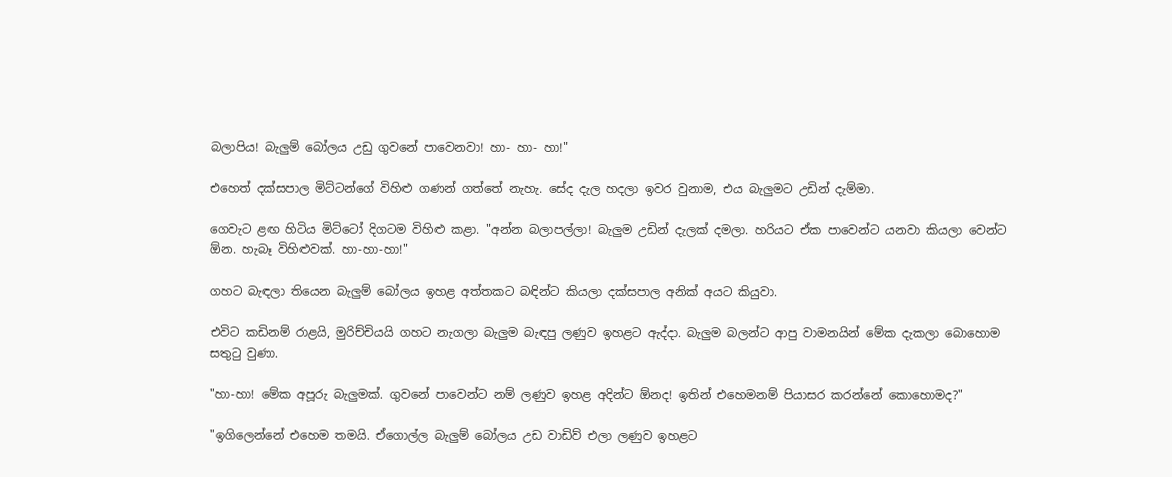බලාපිය! බැලුම් බෝලය උඩු ගුවනේ පාවෙනවා! හා- හා- හා!"

එහෙත් දක්සපාල මිට්ටන්ගේ විහිළු ගණන් ගත්තේ නැහැ. සේද දැල හදලා ඉවර වුනාම, එය බැලුමට උඩින් දැම්මා.

ගෙවැට ළඟ හිටිය මිට්ටෝ දිගටම විහිළු කළා. "අන්න බලාපල්ලා! බැලුම උඩින් දැලක් දමලා. හරියට ඒක පාවෙන්ට යනවා කියලා වෙන්ට ඕන. හැබෑ විහිළුවක්. හා-හා-හා!"

ගහට බැඳලා තියෙන බැලුම් බෝලය ඉහළ අත්තකට බඳින්ට කියලා දක්සපාල අනික් අයට කියුවා.

එවිට කඩිනම් රාළයි, මුරිච්චියයි ගහට නැගලා බැලුම බැඳපු ලණුව ඉහළට ඇද්දා. බැලුම බලන්ට ආපු වාමනයින් මේක දැකලා බොහොම සතුටු වුණා.

"හා-හා! මේක අපූරු බැලුමක්. ගුවනේ පාවෙන්ට නම් ලණුව ඉහළ අදින්ට ඕනද! ඉතින් එහෙමනම් පියාසර කරන්නේ කොහොමද?"

"ඉගිලෙන්නේ එහෙම තමයි. ඒගොල්ල බැලුම් බෝලය උඩ වාඩිව් එලා ලණුව ඉහළට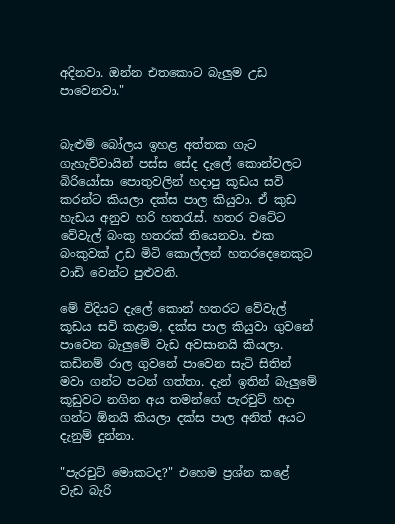අදිනවා. ඔන්න එතකොට බැලුම උඩ පාවෙනවා."


බැළුම් බෝලය ඉහළ අත්තක ගැට ගැහැව්වායින් පස්ස සේද දැලේ කොන්වලට බිරියෝසා පොතුවලින් හදාපු කූඩය සවි කරන්ට කියලා දක්ස පාල කියුවා. ඒ කුඩ හැඩය අනුව හරි හතරැස්. හතර වටේට වේවැල් බංකු හතරක් තියෙනවා. එක බංකුවක් උඩ මිටි කොල්ලන් හතරදෙනෙකුට වාඩි වෙන්ට පුළුවනි.

මේ විදියට දැලේ කොන් හතරට වේවැල් කූඩය සවි කළාම, දක්ස පාල කියුවා ගුවනේ පාවෙන බැලුමේ වැඩ අවසානයි කියලා. කඩිනම් රාල ගුවනේ පාවෙන සැටි සිතින් මවා ගන්ට පටන් ගත්තා. දැන් ඉතින් බැලුමේ කූඩුවට නගින අය තමන්ගේ පැරචුට් හදා ගන්ට ඕනයි කියලා දක්ස පාල අනිත් අයට දැනුම් දුන්නා.

"පැරචුට් මොකටද?" එහෙම ප්‍රශ්න කළේ වැඩ බැරි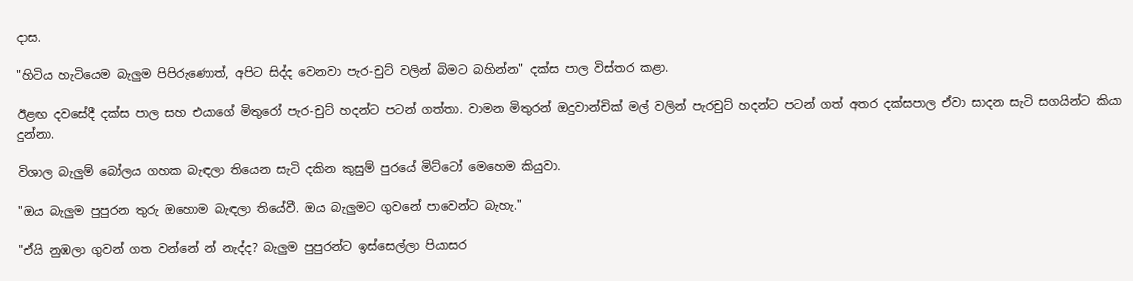දාස.

"හිටිය හැටියෙම බැලුම පිපිරුණොත්, අපිට සිද්ද වෙනවා පැර-චුට් වලින් බිමට බහින්න" දක්ස පාල විස්තර කළා.

ඊළඟ දවසේදී දක්ස පාල සහ එයාගේ මිතුරෝ පැර-චුට් හදන්ට පටන් ගත්තා. වාමන මිතුරන් ඔදුවාන්චික් මල් වලින් පැරචුට් හදන්ට පටන් ගත් අතර දක්සපාල ඒවා සාදන සැටි සගයින්ට කියා දුන්නා.

විශාල බැලුම් බෝලය ගහක බැඳලා තියෙන සැටි දකින කුසුම් පුරයේ මිට්ටෝ මෙහෙම කියුවා.

"ඔය බැලුම පුපුරන තුරු ඔහොම බැඳලා තියේවී. ඔය බැලුමට ගුවනේ පාවෙන්ට බැහැ."

"ඒයි නුඹලා ගුවන් ගත වන්නේ න් නැද්ද? බැලුම පුපුරන්ට ඉස්සෙල්ලා පියාසර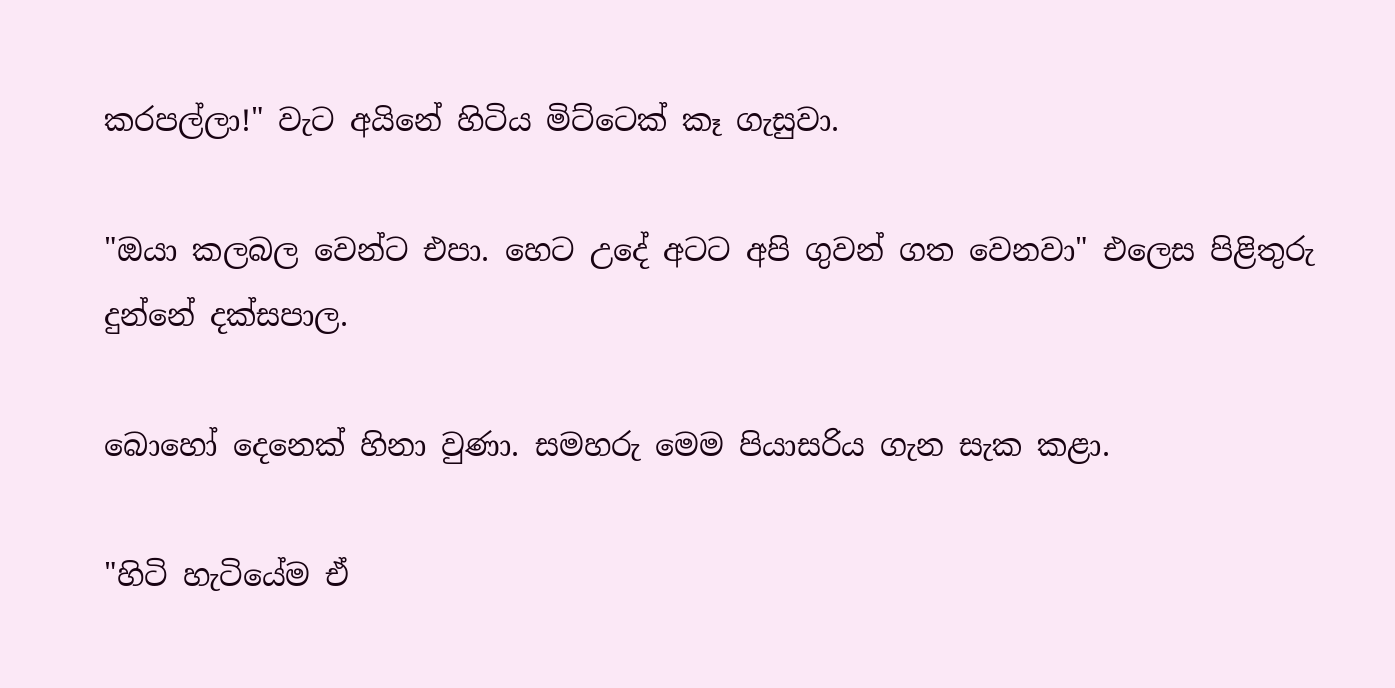කරපල්ලා!" වැට අයිනේ හිටිය මිට්ටෙක් කෑ ගැසුවා.

"ඔයා කලබල වෙන්ට එපා. හෙට උදේ අටට අපි ගුවන් ගත වෙනවා" එලෙස පිළිතුරු දුන්නේ දක්සපාල.

බොහෝ දෙනෙක් හිනා වුණා. සමහරු මෙම පියාසරිය ගැන සැක කළා.

"හිටි හැටියේම ඒ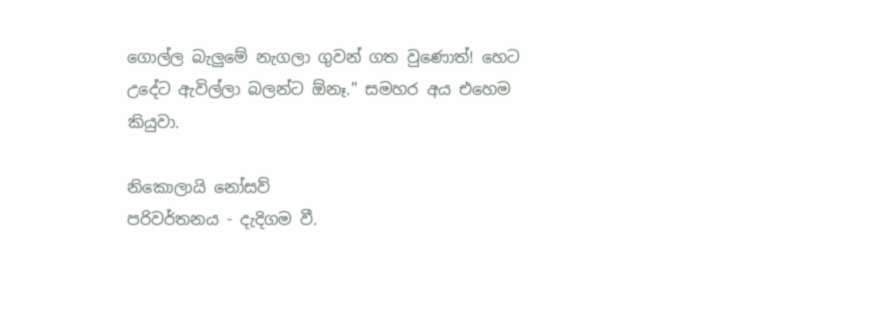ගොල්ල බැලුමේ නැගලා ගුවන් ගත වුණොත්! හෙට උදේට ඇවිල්ලා බලන්ට ඕනෑ." සමහර අය එහෙම කියුවා.

නිකොලායි නෝසව්
පරිවර්තනය - දැදිගම වී.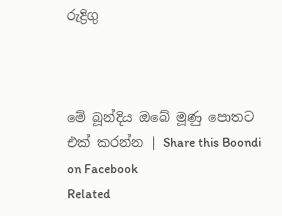රුද්‍රිගු



මේ බූන්දිය ඔබේ මූණු පොතට එක් කරන්න | Share this Boondi on Facebook
Related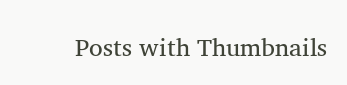Posts with Thumbnails